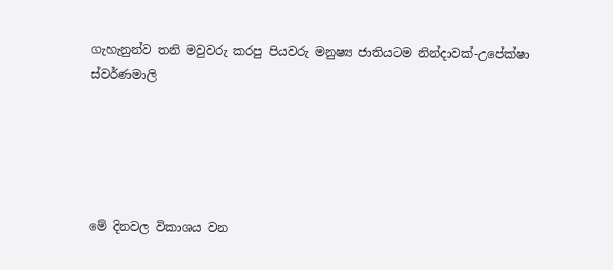ගැහැනුන්ව තනි මවුවරු කරපු පියවරු මනුෂ්‍ය ජාතියටම නින්දාවක්-උපේක්ෂා ස්වර්ණමාලි





මේ දිනවල විකාශය වන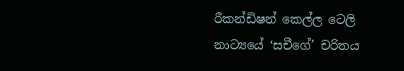රීකන්ඩිෂන් කෙල්ල ටෙලි නාට්‍යයේ ‘සචීගේ’ චරිතය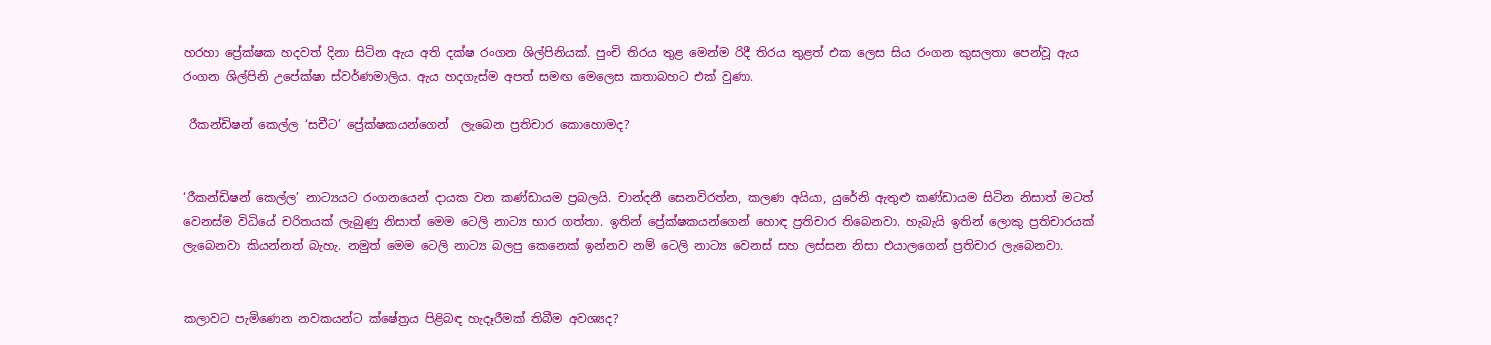හරහා ප්‍රේක්ෂක හදවත් දිනා සිටින ඇය අති දක්ෂ රංගන ශිල්පිනියක්. පුංචි තිරය තුළ මෙන්ම රිදී තිරය තුළත් එක ලෙස සිය රංගන කුසලතා පෙන්වූ ඇය රංගන ශිල්පිනි උපේක්ෂා ස්වර්ණමාලිය. ඇය හදගැස්ම අපත් සමඟ මෙලෙස කතාබහට එක් වුණා.

 රීකන්ඩිෂන් කෙල්ල ‘සචීට’ ප්‍රේක්ෂකයන්ගෙන්  ලැබෙන ප්‍රතිචාර කොහොමද?


‘රීකන්ඩිෂන් කෙල්ල’ නාට්‍යයට රංගනයෙන් දායක වන කණ්ඩායම ප්‍රබලයි. චාන්දනී සෙනවිරත්න, කලණ අයියා, යුරේනි ඇතුළු කණ්ඩායම සිටින නිසාත් මටත් වෙනස්ම විධියේ චරිතයක් ලැබුණු නිසාත් මෙම ටෙලි නාට්‍ය භාර ගත්තා. ඉතින් ප්‍රේක්ෂකයන්ගෙන් හොඳ ප්‍රතිචාර තිබෙනවා. හැබැයි ඉතින් ලොකු ප්‍රතිචාරයක් ලැබෙනවා කියන්නත් බැහැ. නමුත් මෙම ටෙලි නාට්‍ය බලපු කෙනෙක් ඉන්නව නම් ටෙලි නාට්‍ය වෙනස් සහ ලස්සන නිසා එයාලගෙන් ප්‍රතිචාර ලැබෙනවා.


කලාවට පැමිණෙන නවකයන්ට ක්ෂේත්‍රය පිළිබඳ හැදෑරීමක් තිබීම අවශ්‍යද?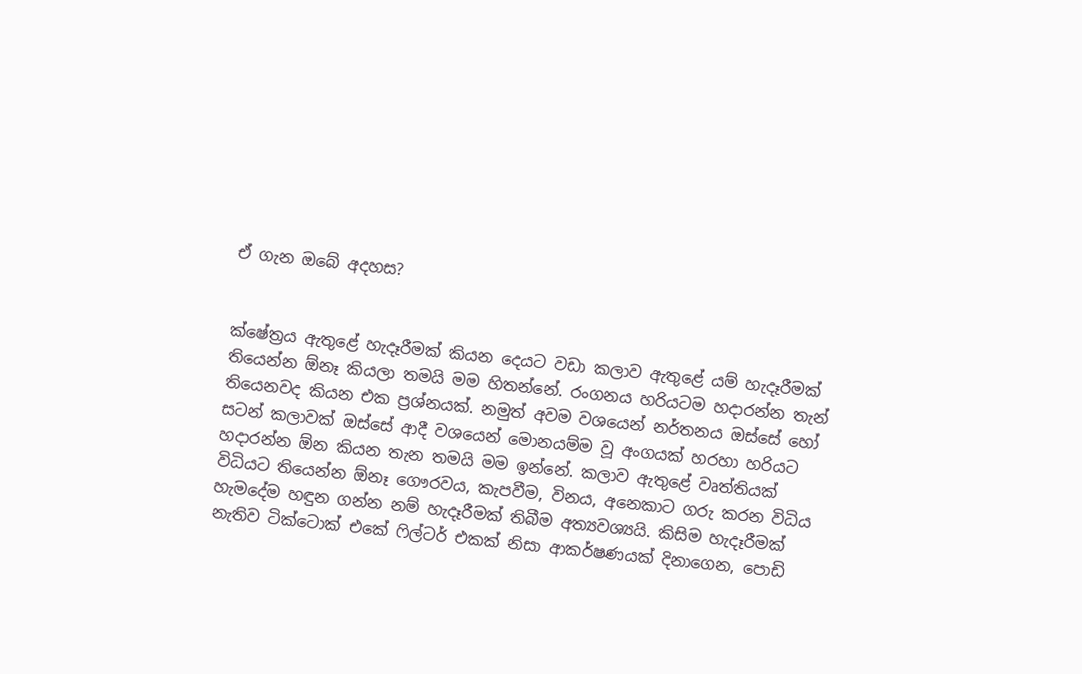ඒ ගැන ඔබේ අදහස?


ක්ෂේත්‍රය ඇතුළේ හැදෑරීමක් කියන දෙයට වඩා කලාව ඇතුළේ යම් හැදෑරීමක් තියෙන්න ඕනෑ කියලා තමයි මම හිතන්නේ. රංගනය හරියටම හදාරන්න තැන් තියෙනවද කියන එක ප්‍රශ්නයක්. නමුත් අවම වශයෙන් නර්තනය ඔස්සේ හෝ සටන් කලාවක් ඔස්සේ ආදී වශයෙන් මොනයම්ම වූ අංගයක් හරහා හරියට හදාරන්න ඕන කියන තැන තමයි මම ඉන්නේ. කලාව ඇතුළේ වෘත්තියක් විධියට තියෙන්න ඕනෑ ගෞරවය, කැපවීම, විනය, අනෙකාට ගරු කරන විධිය හැමදේම හඳුන ගන්න නම් හැදෑරීමක් තිබීම අත්‍යවශ්‍යයි. කිසිම හැදෑරීමක් නැතිව ටික්ටොක් එකේ ෆිල්ටර් එකක් නිසා ආකර්ෂණයක් දිනාගෙන, පොඩි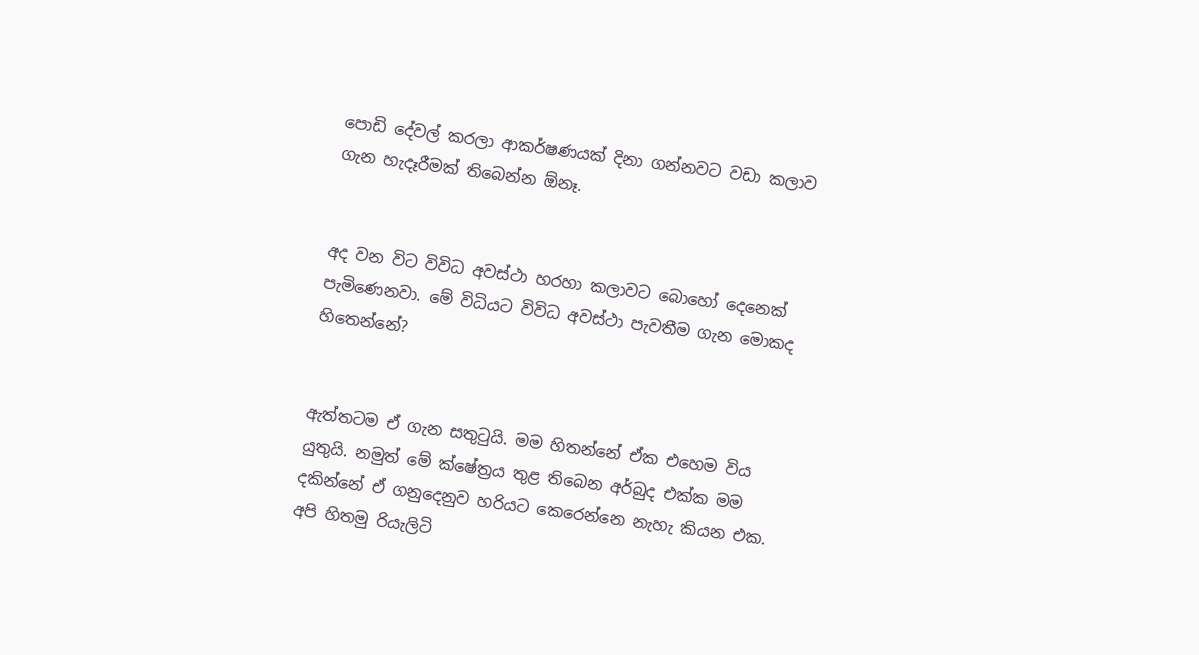පොඩි දේවල් කරලා ආකර්ෂණයක් දිනා ගන්නවට වඩා කලාව ගැන හැදෑරීමක් තිබෙන්න ඕනෑ.


අද වන විට විවිධ අවස්ථා හරහා කලාවට බොහෝ දෙනෙක් පැමිණෙනවා. මේ විධියට විවිධ අවස්ථා පැවතීම ගැන මොකද හිතෙන්නේ?


ඇත්තටම ඒ ගැන සතුටුයි. මම හිතන්නේ ඒක එහෙම විය යුතුයි. නමුත් මේ ක්ෂේත්‍රය තුළ තිබෙන අර්බුද එක්ක මම දකින්නේ ඒ ගනුදෙනුව හරියට කෙරෙන්නෙ නැහැ කියන එක. අපි හිතමු රියැලිටි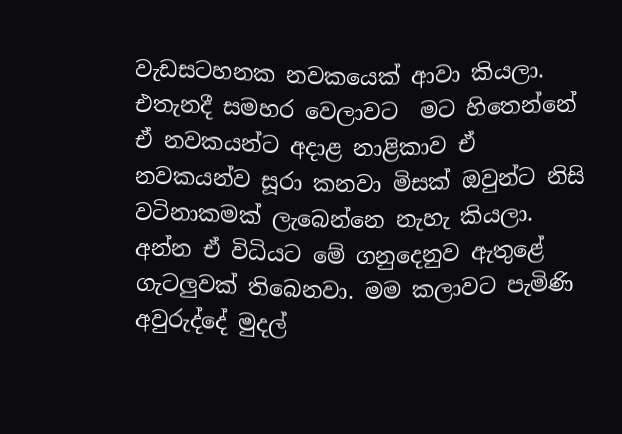වැඩසටහනක නවකයෙක් ආවා කියලා. එතැනදී සමහර වෙලාවට  මට හිතෙන්නේ ඒ නවකයන්ට අදාළ නාළිකාව ඒ නවකයන්ව සූරා කනවා මිසක් ඔවුන්ට නිසි වටිනාකමක් ලැබෙන්නෙ නැහැ කියලා. අන්න ඒ විධියට මේ ගනුදෙනුව ඇතුළේ ගැටලුවක් තිබෙනවා. මම කලාවට පැමිණි අවුරුද්දේ මුදල්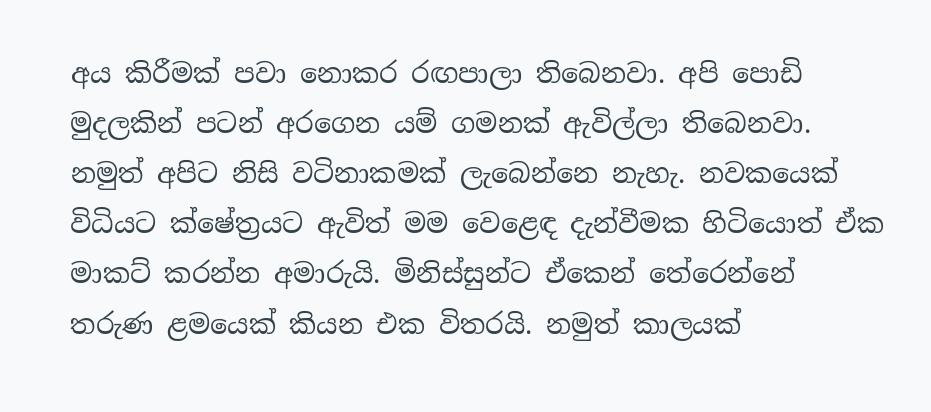අය කිරීමක් පවා නොකර රඟපාලා තිබෙනවා. අපි පොඩි මුදලකින් පටන් අරගෙන යම් ගමනක් ඇවිල්ලා තිබෙනවා. නමුත් අපිට නිසි වටිනාකමක් ලැබෙන්නෙ නැහැ. නවකයෙක් විධියට ක්ෂේත්‍රයට ඇවිත් මම වෙළෙඳ දැන්වීමක හිටියොත් ඒක මාකට් කරන්න අමාරුයි. මිනිස්සුන්ට ඒකෙන් තේරෙන්නේ තරුණ ළමයෙක් කියන එක විතරයි. නමුත් කාලයක්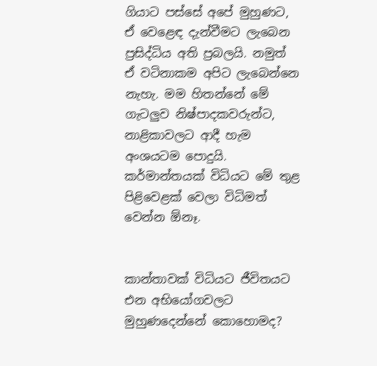ගියාට පස්සේ අපේ මුහුණට, ඒ වෙළෙඳ දැන්වීමට ලැබෙන ප්‍රසිද්ධිය අති ප්‍රබලයි. නමුත් ඒ වටිනාකම අපිට ලැබෙන්නෙ නැහැ. මම හිතන්නේ මේ ගැටලුව නිෂ්පාදකවරුන්ට, නාළිකාවලට ආදී හැම අංශයටම පොදුයි. කර්මාන්තයක් විධියට මේ තුළ පිළිවෙළක් වෙලා විධිමත් වෙන්න ඕනෑ.


කාන්තාවක් විධියට ජීවිතයට එන අභියෝගවලට මුහුණදෙන්නේ කොහොමද?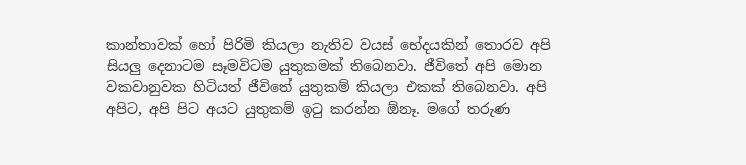කාන්තාවක් හෝ පිරිමි කියලා නැතිව වයස් භේදයකින් තොරව අපි සියලු දෙනාටම සෑමවිටම යුතුකමක් තිබෙනවා. ජීවිතේ අපි මොන වකවානුවක හිටියත් ජීවිතේ යුතුකම් කියලා එකක් තිබෙනවා. අපි අපිට, අපි පිට අයට යුතුකම් ඉටු කරන්න ඕනෑ. මගේ තරුණ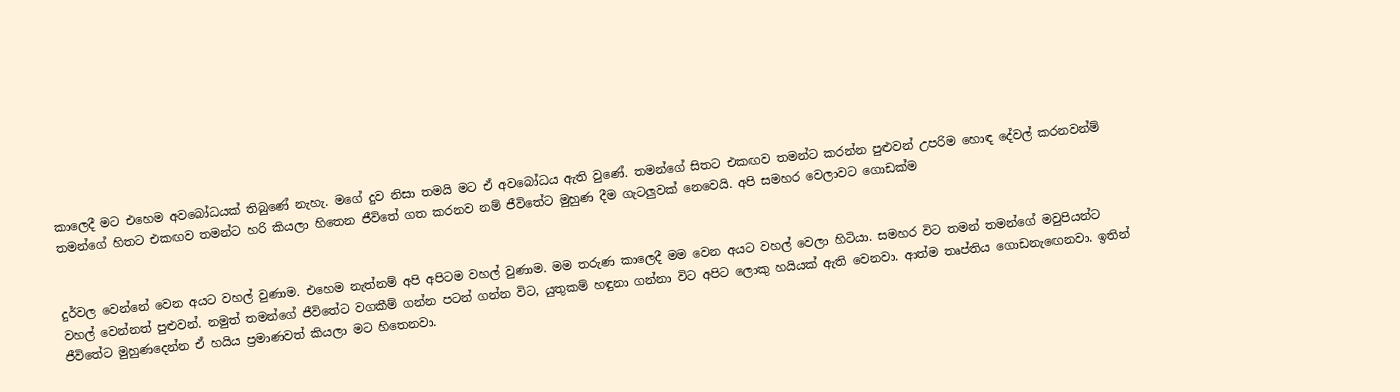කාලෙදී මට එහෙම අවබෝධයක් තිබුණේ නැහැ. මගේ දුව නිසා තමයි මට ඒ අවබෝධය ඇති වුණේ. තමන්ගේ සිතට එකඟව තමන්ට කරන්න පුළුවන් උපරිම හොඳ දේවල් කරනවන්ම් තමන්ගේ හිතට එකඟව තමන්ට හරි කියලා හිතෙන ජීවිතේ ගත කරනව නම් ජීවිතේට මුහුණ දීම ගැටලුවක් නෙවෙයි. අපි සමහර වෙලාවට ගොඩක්ම


දුර්වල වෙන්නේ වෙන අයට වහල් වුණාම. එහෙම නැත්නම් අපි අපිටම වහල් වුණාම. මම තරුණ කාලෙදී මම වෙන අයට වහල් වෙලා හිටියා. සමහර විට තමන් තමන්ගේ මවුපියන්ට වහල් වෙන්නත් පුළුවන්. නමුත් තමන්ගේ ජීවිතේට වගකීම් ගන්න පටන් ගන්න විට, යුතුකම් හඳුනා ගන්නා විට අපිට ලොකු හයියක් ඇති වෙනවා. ආත්ම තෘප්තිය ගොඩනැඟෙනවා. ඉතින් ජීවිතේට මුහුණදෙන්න ඒ හයිය ප්‍රමාණවත් කියලා මට හිතෙනවා.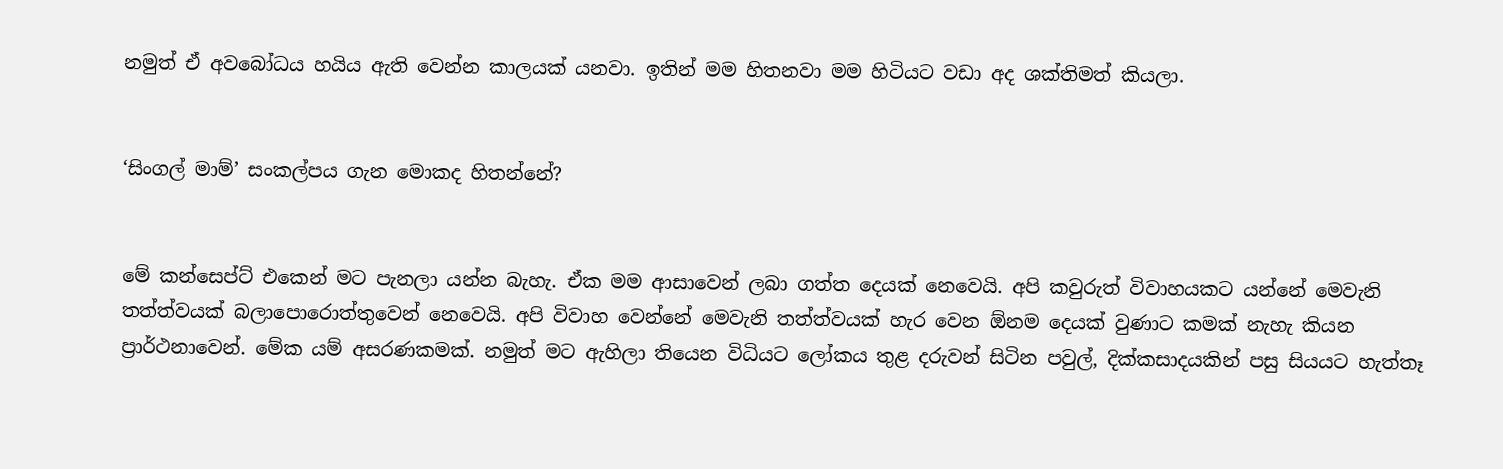නමුත් ඒ අවබෝධය හයිය ඇති වෙන්න කාලයක් යනවා. ඉතින් මම හිතනවා මම හිටියට වඩා අද ශක්තිමත් කියලා.


‘සිංගල් මාම්’ සංකල්පය ගැන මොකද හිතන්නේ?


මේ කන්සෙප්ට් එකෙන් මට පැනලා යන්න බැහැ. ඒක මම ආසාවෙන් ලබා ගත්ත දෙයක් නෙවෙයි. අපි කවුරුත් විවාහයකට යන්නේ මෙවැනි තත්ත්වයක් බලාපොරොත්තුවෙන් නෙවෙයි. අපි විවාහ වෙන්නේ මෙවැනි තත්ත්වයක් හැර වෙන ඕනම දෙයක් වුණාට කමක් නැහැ කියන ප්‍රාර්ථනාවෙන්. මේක යම් අසරණකමක්. නමුත් මට ඇහිලා තියෙන විධියට ලෝකය තුළ දරුවන් සිටින පවුල්, දික්කසාදයකින් පසු සියයට හැත්තෑ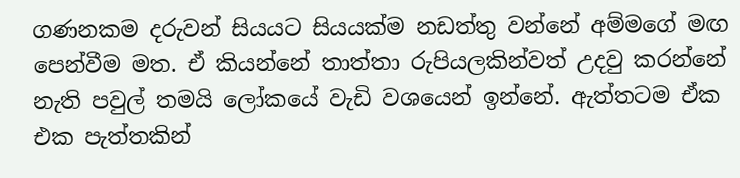ගණනකම දරුවන් සියයට සියයක්ම නඩත්තු වන්නේ අම්මගේ මඟ පෙන්වීම මත. ඒ කියන්නේ තාත්තා රුපියලකින්වත් උදවු කරන්නේ නැති පවුල් තමයි ලෝකයේ වැඩි වශයෙන් ඉන්නේ. ඇත්තටම ඒක එක පැත්තකින්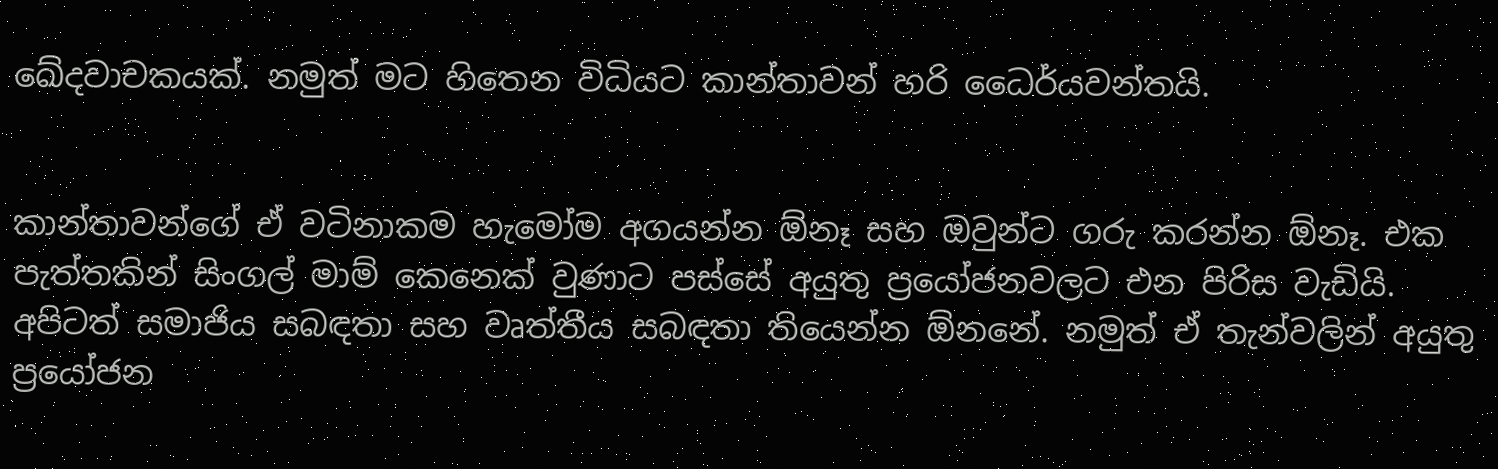ඛේදවාචකයක්. නමුත් මට හිතෙන විධියට කාන්තාවන් හරි ධෛර්යවන්තයි.


කාන්තාවන්ගේ ඒ වටිනාකම හැමෝම අගයන්න ඕනෑ සහ ඔවුන්ට ගරු කරන්න ඕනෑ. එක පැත්තකින් සිංගල් මාම් කෙනෙක් වුණාට පස්සේ අයුතු ප්‍රයෝජනවලට එන පිරිස වැඩියි. අපිටත් සමාජිය සබඳතා සහ වෘත්තීය සබඳතා තියෙන්න ඕනනේ. නමුත් ඒ තැන්වලින් අයුතු ප්‍රයෝජන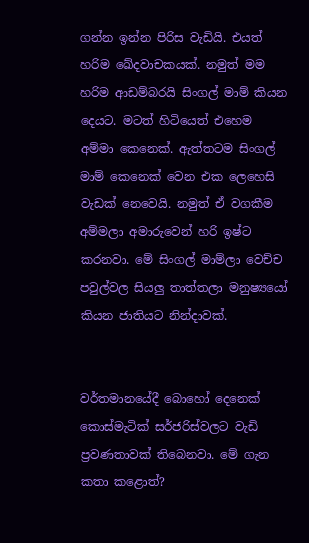ගන්න ඉන්න පිරිස වැඩියි. එයත් හරිම ඛේදවාචකයක්. නමුත් මම හරිම ආඩම්බරයි සිංගල් මාම් කියන දෙයට. මටත් හිටියෙත් එහෙම අම්මා කෙනෙක්. ඇත්තටම සිංගල් මාම් කෙනෙක් වෙන එක ලෙහෙසි  වැඩක් නෙවෙයි. නමුත් ඒ වගකීම අම්මලා අමාරුවෙන් හරි ඉෂ්ට කරනවා. මේ සිංගල් මාම්ලා වෙච්ච පවුල්වල සියලු තාත්තලා මනුෂ්‍යයෝ කියන ජාතියට නින්දාවක්.


වර්තමානයේදී බොහෝ දෙනෙක් කොස්මැටික් සර්ජරිස්වලට වැඩි ප්‍රවණතාවක් තිබෙනවා. මේ ගැන කතා කළොත්?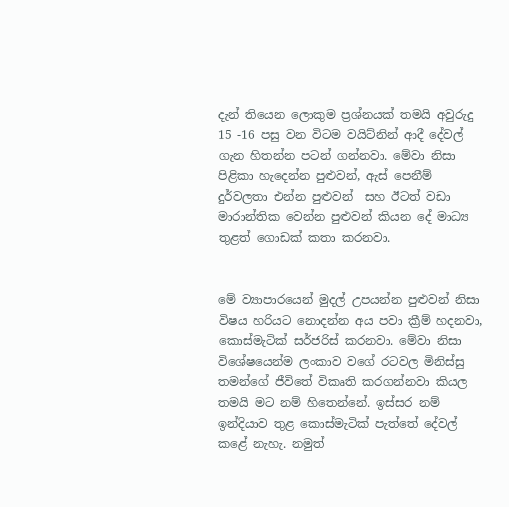දැන් තියෙන ලොකුම ප්‍රශ්නයක් තමයි අවුරුදු 15 -16 පසු වන විටම වයිට්නින් ආදී දේවල් ගැන හිතන්න පටන් ගන්නවා. මේවා නිසා පිළිකා හැදෙන්න පුළුවන්, ඇස් පෙනීම් දුර්වලතා එන්න පුළුවන්  සහ ඊටත් වඩා මාරාන්තික වෙන්න පුළුවන් කියන දේ මාධ්‍ය තුළත් ගොඩක් කතා කරනවා.


මේ ව්‍යාපාරයෙන් මුදල් උපයන්න පුළුවන් නිසා විෂය හරියට නොදන්න අය පවා ක්‍රීම් හදනවා, කොස්මැටික් සර්ජරිස් කරනවා. මේවා නිසා විශේෂයෙන්ම ලංකාව වගේ රටවල මිනිස්සු තමන්ගේ ජීවිතේ විකෘති කරගන්නවා කියල තමයි මට නම් හිතෙන්නේ. ඉස්සර නම් ඉන්දියාව තුළ කොස්මැටික් පැත්තේ දේවල් කළේ නැහැ. නමුත්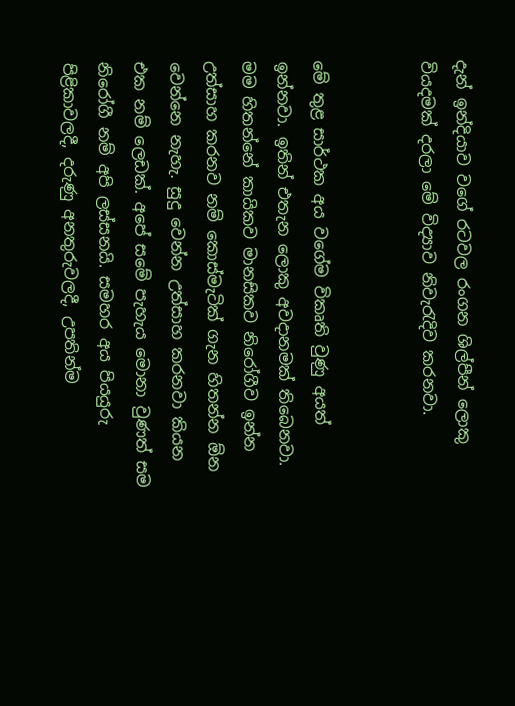දැන් ඉන්දියාව වගේ රටවල රංගන ශිල්පීන් ලොකු වියදමක් දරලා මේ විද්‍යාව නිවැරැදිව කරනවා.


මේ තුළ සාර්ථක අය වගේම විකෘති වුණු අයත් ඉන්නවා. ඉතින් එතැන ලොකු අවදානමක් තිබෙනවා. මම හිතන්නේ කායිකව මානසිකව නිරෝගීව ඉන්න උත්සාහ කරනව නම් කොස්මැටික් ගැන හිතන්න ඕන වෙන්නෙ නැහැ. සුදු වෙන්න උත්සාහ කරනවා කියන එක නම් ලෙඩක්. අපේ සමේ පැහැය මොනා වුණත් සම නිරෝගී නම් අපි ලස්සනයි. සමහර අය පියයුරු පිළිකාවලදී, දරුණු අනතුරුවලදී, උපතින්ම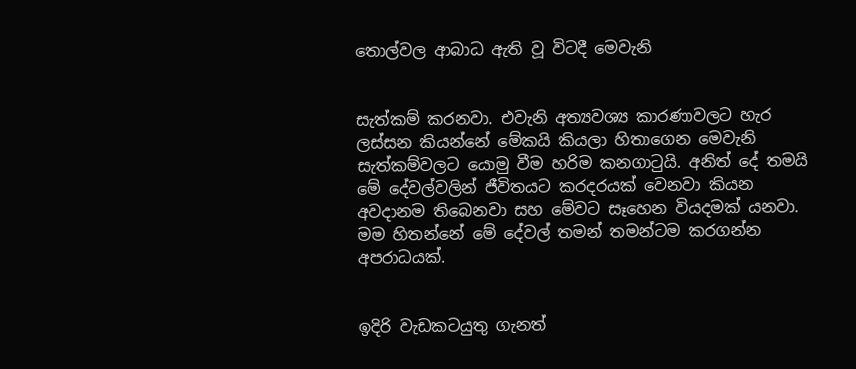තොල්වල ආබාධ ඇති වූ විටදී මෙවැනි


සැත්කම් කරනවා. එවැනි අත්‍යවශ්‍ය කාරණාවලට හැර ලස්සන කියන්නේ මේකයි කියලා හිතාගෙන මෙවැනි සැත්කම්වලට යොමු වීම හරිම කනගාටුයි. අනිත් දේ තමයි මේ දේවල්වලින් ජීවිතයට කරදරයක් වෙනවා කියන අවදානම තිබෙනවා සහ මේවට සෑහෙන වියදමක් යනවා. මම හිතන්නේ මේ දේවල් තමන් තමන්ටම කරගන්න අපරාධයක්.


ඉදිරි වැඩකටයුතු ගැනත්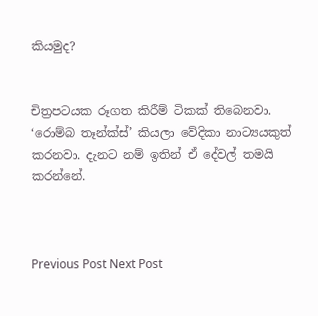කියමුද?


චිත්‍රපටයක රූගත කිරීම් ටිකක් තිබෙනවා. ‘රොම්බ තෑන්ක්ස්’ කියලා වේදිකා නාට්‍යයකුත් කරනවා. දැනට නම් ඉතින් ඒ දේවල් තමයි කරන්නේ.



Previous Post Next Post